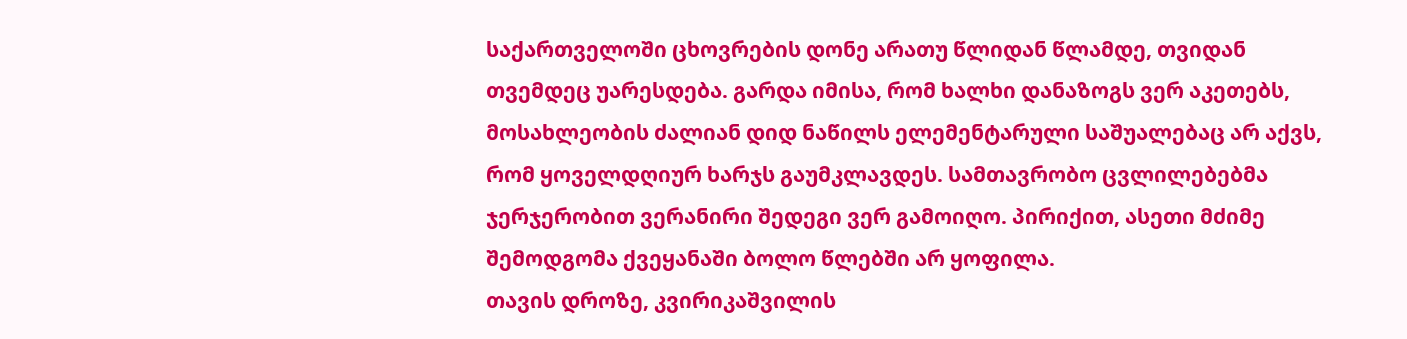საქართველოში ცხოვრების დონე არათუ წლიდან წლამდე, თვიდან თვემდეც უარესდება. გარდა იმისა, რომ ხალხი დანაზოგს ვერ აკეთებს, მოსახლეობის ძალიან დიდ ნაწილს ელემენტარული საშუალებაც არ აქვს, რომ ყოველდღიურ ხარჯს გაუმკლავდეს. სამთავრობო ცვლილებებმა ჯერჯერობით ვერანირი შედეგი ვერ გამოიღო. პირიქით, ასეთი მძიმე შემოდგომა ქვეყანაში ბოლო წლებში არ ყოფილა.
თავის დროზე, კვირიკაშვილის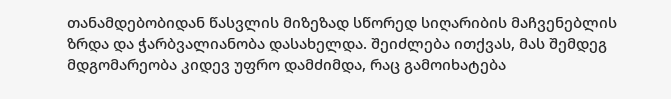თანამდებობიდან წასვლის მიზეზად სწორედ სიღარიბის მაჩვენებლის ზრდა და ჭარბვალიანობა დასახელდა. შეიძლება ითქვას, მას შემდეგ მდგომარეობა კიდევ უფრო დამძიმდა, რაც გამოიხატება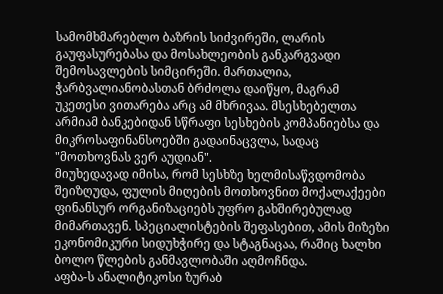სამომხმარებლო ბაზრის სიძვირეში, ლარის გაუფასურებასა და მოსახლეობის განკარგვადი შემოსავლების სიმცირეში. მართალია, ჭარბვალიანობასთან ბრძოლა დაიწყო, მაგრამ უკეთესი ვითარება არც ამ მხრივაა. მსესხებელთა არმიამ ბანკებიდან სწრაფი სესხების კომპანიებსა და მიკროსაფინანსოებში გადაინაცვლა, სადაც "მოთხოვნას ვერ აუდიან".
მიუხედავად იმისა, რომ სესხზე ხელმისაწვდომობა შეიზღუდა, ფულის მიღების მოთხოვნით მოქალაქეები ფინანსურ ორგანიზაციებს უფრო გახშირებულად მიმართავენ. სპეციალისტების შეფასებით, ამის მიზეზი ეკონომიკური სიდუხჭირე და სტაგნაცაა, რაშიც ხალხი ბოლო წლების განმავლობაში აღმოჩნდა.
აფბა-ს ანალიტიკოსი ზურაბ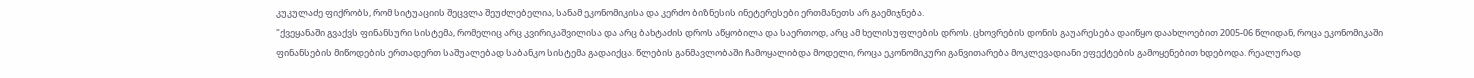კუკულაძე ფიქრობს, რომ სიტუაციის შეცვლა შეუძლებელია, სანამ ეკონომიკისა და კერძო ბიზნესის ინეტერესები ერთმანეთს არ გაემიჯნება.
"ქვეყანაში გვაქვს ფინანსური სისტემა, რომელიც არც კვირიკაშვილისა და არც ბახტაძის დროს აწყობილა და საერთოდ, არც ამ ხელისუფლების დროს. ცხოვრების დონის გაუარესება დაიწყო დაახლოებით 2005-06 წლიდან, როცა ეკონომიკაში ფინანსების მიწოდების ერთადერთ საშუალებად საბანკო სისტემა გადაიქცა. წლების განმავლობაში ჩამოყალიბდა მოდელი, როცა ეკონომიკური განვითარება მოკლევადიანი ეფექტების გამოყენებით ხდებოდა. რეალურად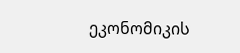ეკონომიკის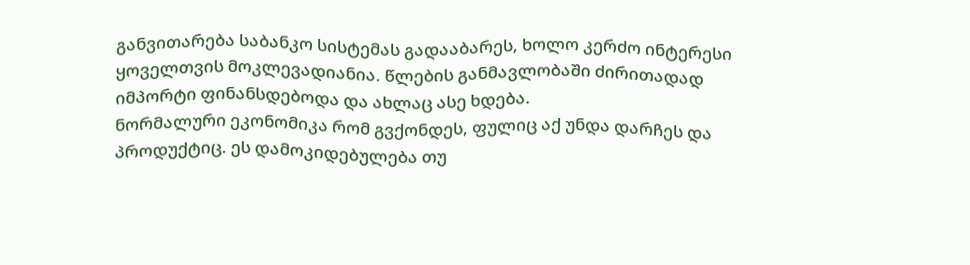განვითარება საბანკო სისტემას გადააბარეს, ხოლო კერძო ინტერესი ყოველთვის მოკლევადიანია. წლების განმავლობაში ძირითადად იმპორტი ფინანსდებოდა და ახლაც ასე ხდება.
ნორმალური ეკონომიკა რომ გვქონდეს, ფულიც აქ უნდა დარჩეს და პროდუქტიც. ეს დამოკიდებულება თუ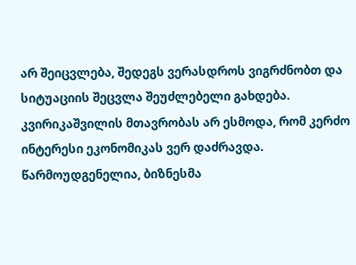არ შეიცვლება, შედეგს ვერასდროს ვიგრძნობთ და სიტუაციის შეცვლა შეუძლებელი გახდება. კვირიკაშვილის მთავრობას არ ესმოდა, რომ კერძო ინტერესი ეკონომიკას ვერ დაძრავდა. წარმოუდგენელია, ბიზნესმა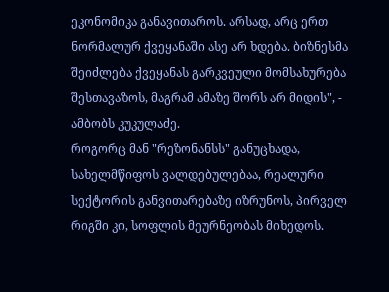ეკონომიკა განავითაროს. არსად, არც ერთ ნორმალურ ქვეყანაში ასე არ ხდება. ბიზნესმა შეიძლება ქვეყანას გარკვეული მომსახურება შესთავაზოს, მაგრამ ამაზე შორს არ მიდის", - ამბობს კუკულაძე.
როგორც მან "რეზონანსს" განუცხადა, სახელმწიფოს ვალდებულებაა, რეალური სექტორის განვითარებაზე იზრუნოს, პირველ რიგში კი, სოფლის მეურნეობას მიხედოს.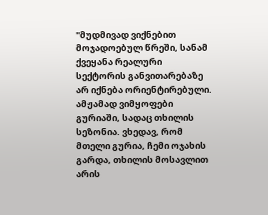"მუდმივად ვიქნებით მოჯადოებულ წრეში, სანამ ქვეყანა რეალური სექტორის განვითარებაზე არ იქნება ორიენტირებული. ამჟამად ვიმყოფები გურიაში, სადაც თხილის სეზონია. ვხედავ, რომ მთელი გურია, ჩემი ოჯახის გარდა, თხილის მოსავლით არის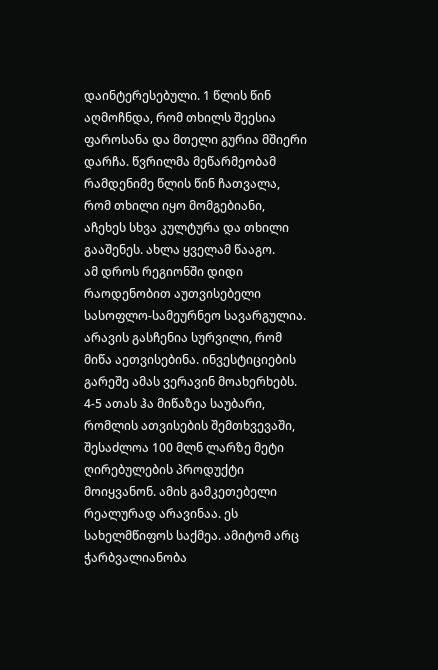დაინტერესებული. 1 წლის წინ აღმოჩნდა, რომ თხილს შეესია ფაროსანა და მთელი გურია მშიერი დარჩა. წვრილმა მეწარმეობამ რამდენიმე წლის წინ ჩათვალა, რომ თხილი იყო მომგებიანი, აჩეხეს სხვა კულტურა და თხილი გააშენეს. ახლა ყველამ წააგო.
ამ დროს რეგიონში დიდი რაოდენობით აუთვისებელი სასოფლო-სამეურნეო სავარგულია. არავის გასჩენია სურვილი, რომ მიწა აეთვისებინა. ინვესტიციების გარეშე ამას ვერავინ მოახერხებს. 4-5 ათას ჰა მიწაზეა საუბარი, რომლის ათვისების შემთხვევაში, შესაძლოა 100 მლნ ლარზე მეტი ღირებულების პროდუქტი მოიყვანონ. ამის გამკეთებელი რეალურად არავინაა. ეს სახელმწიფოს საქმეა. ამიტომ არც ჭარბვალიანობა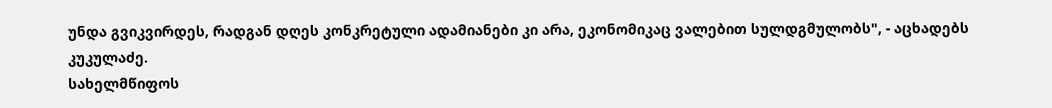უნდა გვიკვირდეს, რადგან დღეს კონკრეტული ადამიანები კი არა, ეკონომიკაც ვალებით სულდგმულობს", - აცხადებს კუკულაძე.
სახელმწიფოს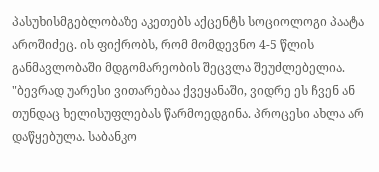პასუხისმგებლობაზე აკეთებს აქცენტს სოციოლოგი პაატა აროშიძეც. ის ფიქრობს, რომ მომდევნო 4-5 წლის განმავლობაში მდგომარეობის შეცვლა შეუძლებელია.
"ბევრად უარესი ვითარებაა ქვეყანაში, ვიდრე ეს ჩვენ ან თუნდაც ხელისუფლებას წარმოედგინა. პროცესი ახლა არ დაწყებულა. საბანკო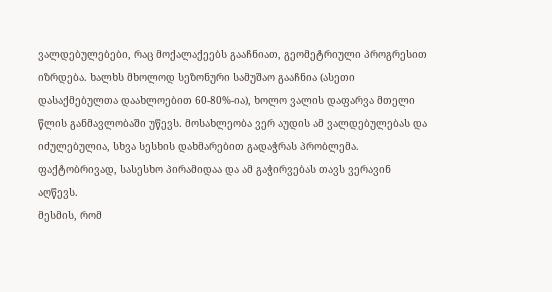ვალდებულებები, რაც მოქალაქეებს გააჩნიათ, გეომეტრიული პროგრესით იზრდება. ხალხს მხოლოდ სეზონური სამუშაო გააჩნია (ასეთი დასაქმებულთა დაახლოებით 60-80%-ია), ხოლო ვალის დაფარვა მთელი წლის განმავლობაში უწევს. მოსახლეობა ვერ აუდის ამ ვალდებულებას და იძულებულია, სხვა სესხის დახმარებით გადაჭრას პრობლემა. ფაქტობრივად, სასესხო პირამიდაა და ამ გაჭირვებას თავს ვერავინ აღწევს.
მესმის, რომ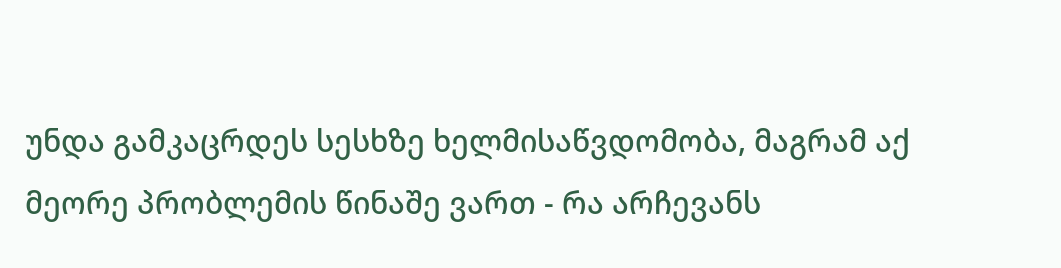უნდა გამკაცრდეს სესხზე ხელმისაწვდომობა, მაგრამ აქ მეორე პრობლემის წინაშე ვართ - რა არჩევანს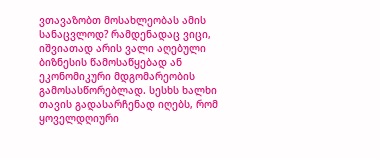ვთავაზობთ მოსახლეობას ამის სანაცვლოდ? რამდენადაც ვიცი, იშვიათად არის ვალი აღებული ბიზნესის წამოსაწყებად ან ეკონომიკური მდგომარეობის გამოსასწორებლად. სესხს ხალხი თავის გადასარჩენად იღებს, რომ ყოველდღიური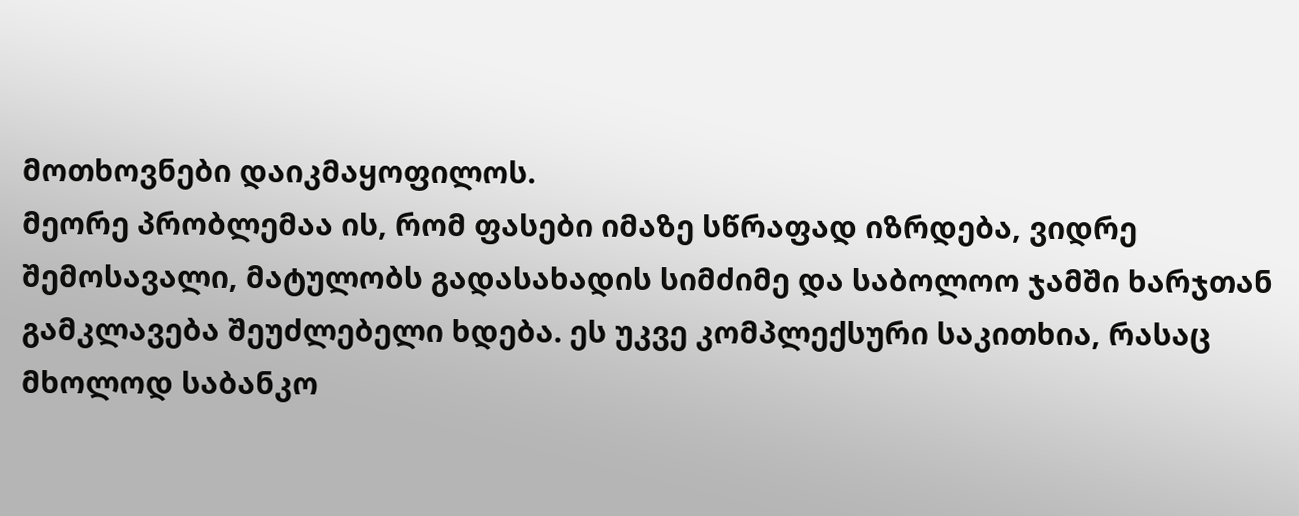მოთხოვნები დაიკმაყოფილოს.
მეორე პრობლემაა ის, რომ ფასები იმაზე სწრაფად იზრდება, ვიდრე შემოსავალი, მატულობს გადასახადის სიმძიმე და საბოლოო ჯამში ხარჯთან გამკლავება შეუძლებელი ხდება. ეს უკვე კომპლექსური საკითხია, რასაც მხოლოდ საბანკო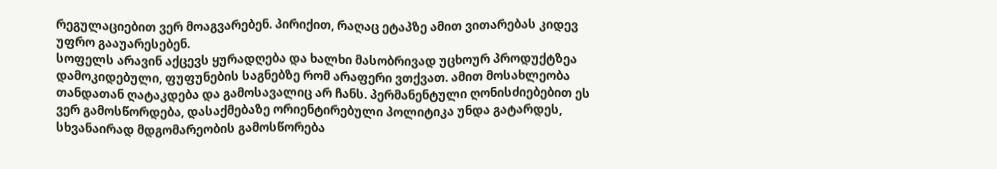რეგულაციებით ვერ მოაგვარებენ. პირიქით, რაღაც ეტაპზე ამით ვითარებას კიდევ უფრო გააუარესებენ.
სოფელს არავინ აქცევს ყურადღება და ხალხი მასობრივად უცხოურ პროდუქტზეა დამოკიდებული, ფუფუნების საგნებზე რომ არაფერი ვთქვათ. ამით მოსახლეობა თანდათან ღატაკდება და გამოსავალიც არ ჩანს. პერმანენტული ღონისძიებებით ეს ვერ გამოსწორდება, დასაქმებაზე ორიენტირებული პოლიტიკა უნდა გატარდეს, სხვანაირად მდგომარეობის გამოსწორება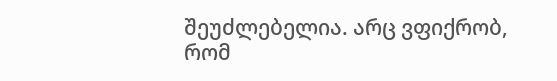შეუძლებელია. არც ვფიქრობ, რომ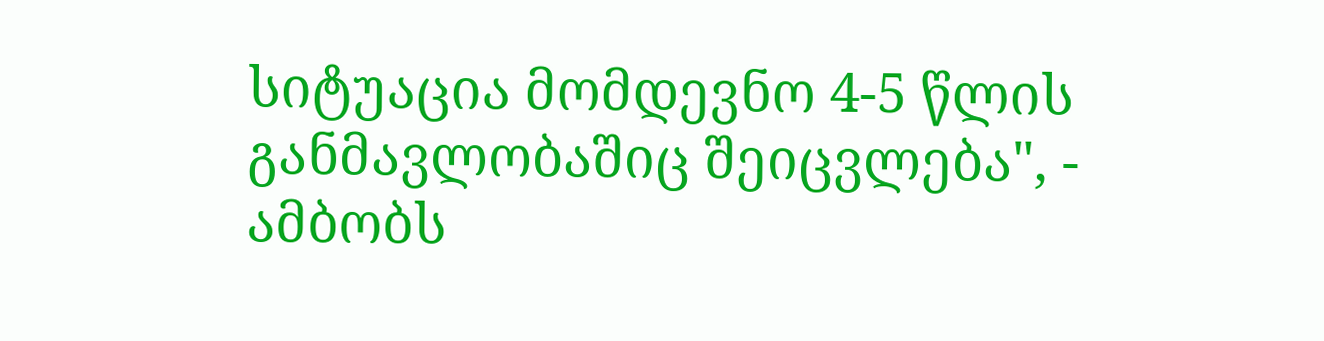სიტუაცია მომდევნო 4-5 წლის განმავლობაშიც შეიცვლება", - ამბობს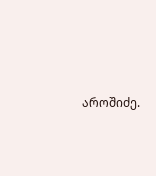აროშიძე.